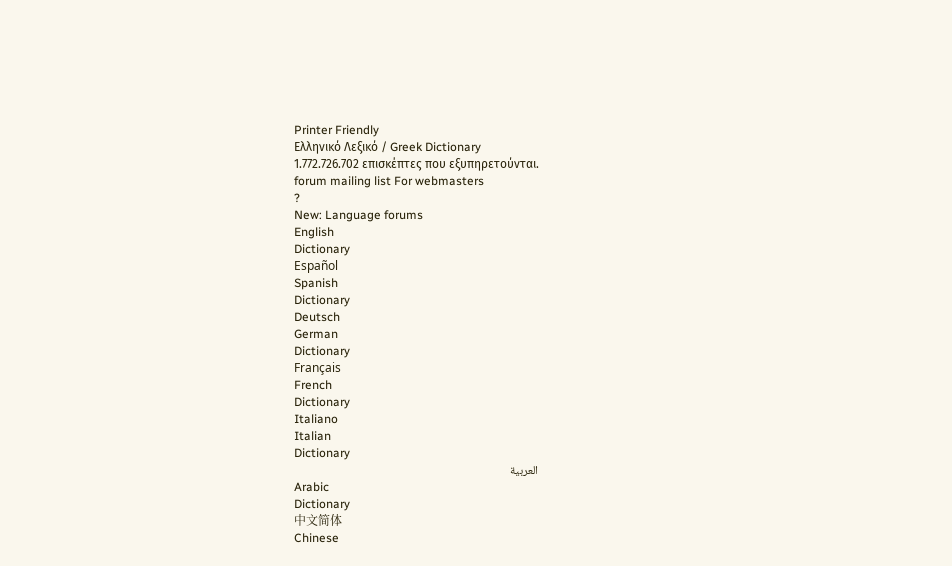Printer Friendly
Ελληνικό Λεξικό / Greek Dictionary
1.772.726.702 επισκέπτες που εξυπηρετούνται.
forum mailing list For webmasters
?
New: Language forums
English
Dictionary
Español
Spanish
Dictionary
Deutsch
German
Dictionary
Français
French
Dictionary
Italiano
Italian
Dictionary
العربية
Arabic
Dictionary
中文简体
Chinese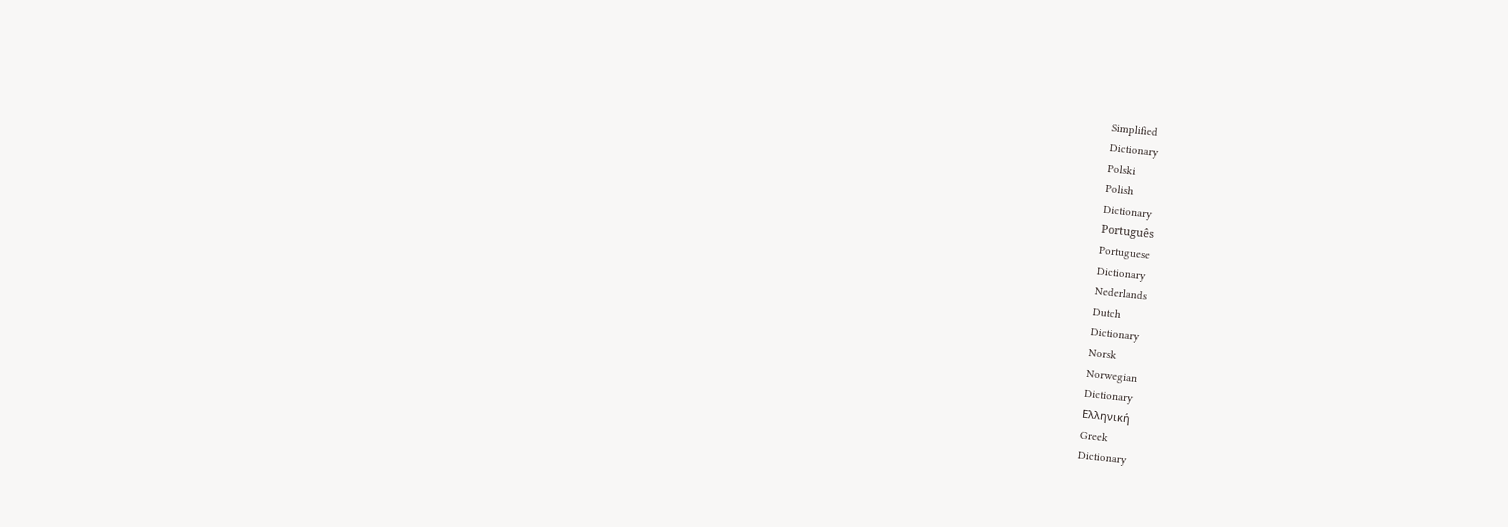Simplified
Dictionary
Polski
Polish
Dictionary
Português
Portuguese
Dictionary
Nederlands
Dutch
Dictionary
Norsk
Norwegian
Dictionary
Ελληνική
Greek
Dictionary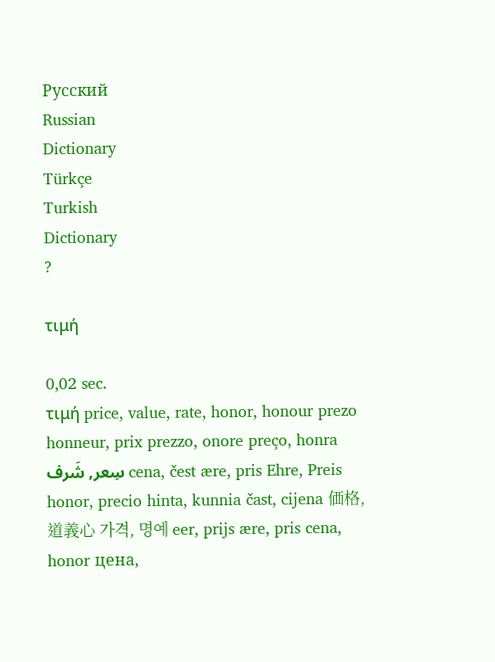Русский
Russian
Dictionary
Türkçe
Turkish
Dictionary
?

τιμή

0,02 sec.
τιμή price, value, rate, honor, honour prezo honneur, prix prezzo, onore preço, honra سِعر, شَرف cena, čest ære, pris Ehre, Preis honor, precio hinta, kunnia čast, cijena 価格, 道義心 가격, 명예 eer, prijs ære, pris cena, honor цена,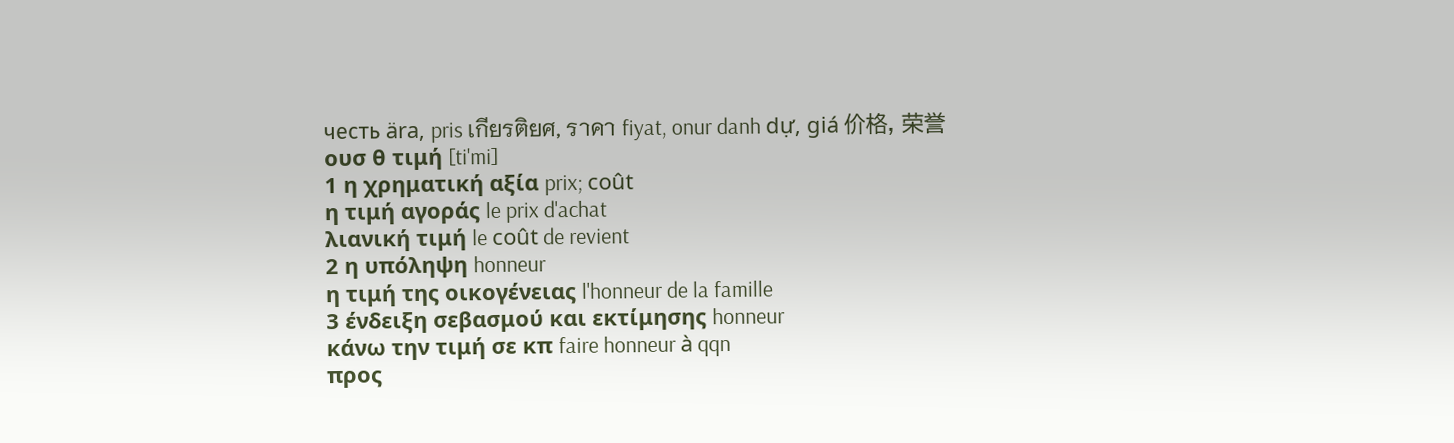честь ära, pris เกียรติยศ, ราคา fiyat, onur danh dự, giá 价格, 荣誉
ουσ θ τιμή [ti'mi]
1 η χρηματική αξία prix; coût
η τιμή αγοράς le prix d'achat
λιανική τιμή le coût de revient
2 η υπόληψη honneur
η τιμή της οικογένειας l'honneur de la famille
3 ένδειξη σεβασμού και εκτίμησης honneur
κάνω την τιμή σε κπ faire honneur à qqn
προς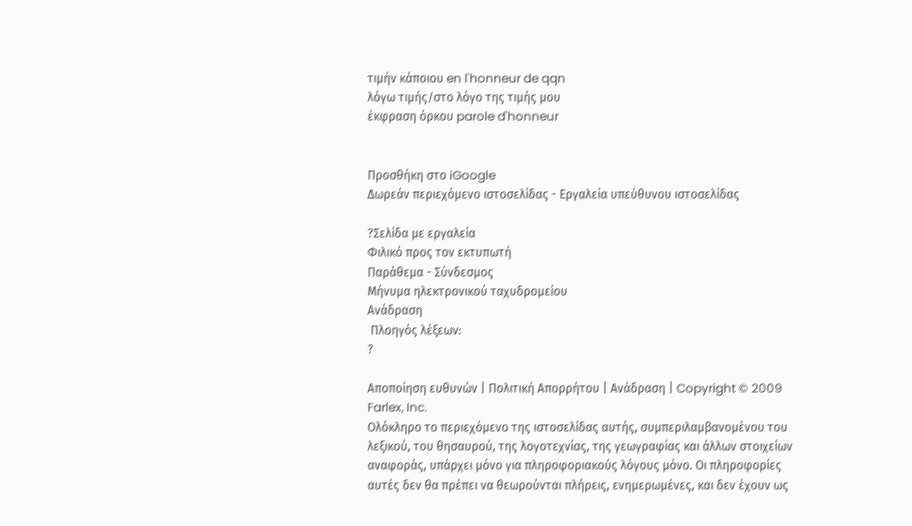τιμήν κάποιου en l'honneur de qqn
λόγω τιμής/στο λόγο της τιμής μου
έκφραση όρκου parole d'honneur


Προσθήκη στο iGoogle
Δωρεάν περιεχόμενο ιστοσελίδας - Εργαλεία υπεύθυνου ιστοσελίδας

?Σελίδα με εργαλεία
Φιλικό προς τον εκτυπωτή
Παράθεμα - Σύνδεσμος
Μήνυμα ηλεκτρονικού ταχυδρομείου
Ανάδραση
 Πλοηγός λέξεων:
?

Αποποίηση ευθυνών | Πολιτική Απορρήτου | Ανάδραση | Copyright © 2009 Farlex, Inc.
Ολόκληρο το περιεχόμενο της ιστοσελίδας αυτής, συμπεριλαμβανομένου του λεξικού, του θησαυρού, της λογοτεχνίας, της γεωγραφίας και άλλων στοιχείων αναφοράς, υπάρχει μόνο για πληροφοριακούς λόγους μόνο. Οι πληροφορίες αυτές δεν θα πρέπει να θεωρούνται πλήρεις, ενημερωμένες, και δεν έχουν ως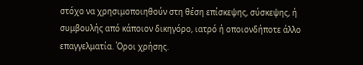στόχο να χρησιμοποιηθούν στη θέση επίσκεψης, σύσκεψης, ή συμβουλής από κάποιον δικηγόρο, ιατρό ή οποιονδήποτε άλλο επαγγελματία. Όροι χρήσης.